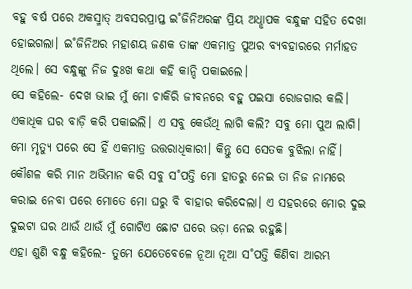ବହୁ ବର୍ଷ ପରେ ଅକସ୍ମାତ୍ ଅବସରପ୍ରାପ୍ତ ଇ˚ଜିନିଅରଙ୍କ ପ୍ରିୟ ଅଧୢାପକ ବନ୍ଧୁଙ୍କ ସହିତ ଦେଖା ହୋଇଗଲା। ଇ˚ଜିନିଅର ମହାଶୟ ଜଣକ ତାଙ୍କ ଏକମାତ୍ର ପୁଅର ବ୍ୟବହାରରେ ମର୍ମାହତ ଥିଲେ। ସେ ବନ୍ଧୁଙ୍କୁ ନିଜ ଦୁଃଖ କଥା କହି କାନ୍ଦି ପକାଇଲେ।
ସେ କହିଲେ- ଦେଖ ଭାଇ ମୁଁ ମୋ ଚାକିରି ଜୀବନରେ ବହୁ ପଇସା ରୋଜଗାର କଲି। ଏକାଧିକ ଘର ବାଡ଼ି କରି ପକାଇଲି। ଏ ସବୁ କେଉଁଥି ଲାଗି କଲି? ସବୁ ମୋ ପୁଅ ଲାଗି। ମୋ ମୃତ୍ୟୁ ପରେ ସେ ହିଁ ଏକମାତ୍ର ଉତ୍ତରାଧିକାରୀ। କିନ୍ତୁ ସେ ସେତକ ବୁଝିଲା ନାହିଁ। କୌଶଳ କରି ମାନ ଅଭିମାନ କରି ସବୁ ସ˚ପତ୍ତି ମୋ ହାତରୁ ନେଇ ତା ନିଜ ନାମରେ କରାଇ ନେବା ପରେ ମୋତେ ମୋ ଘରୁ ବି ବାହାର କରିଦେଲା। ଏ ସହରରେ ମୋର ଦୁଇ ଦୁଇଟା ଘର ଥାଉଁ ଥାଉଁ ମୁଁ ଗୋଟିଏ ଛୋଟ ଘରେ ଭଡ଼ା ନେଇ ରହୁଛି।
ଏହା ଶୁଣି ବନ୍ଧୁ କହିଲେ- ତୁମେ ଯେତେବେଳେ ନୂଆ ନୂଆ ସ˚ପତ୍ତି କିଣିବା ଆରମ୍ଭ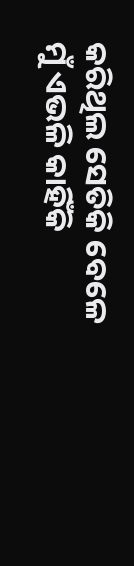କରିଥିଲ ସେତିକି ବେଳେ ମୁଁ ଏଭଳି କାହିଁକି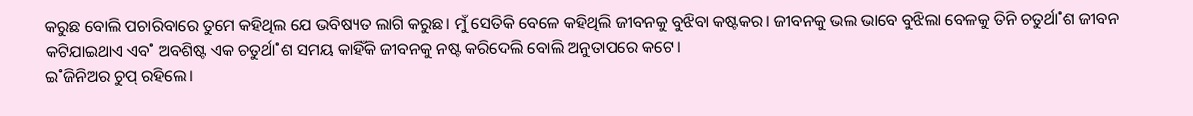କରୁଛ ବୋଲି ପଚାରିବାରେ ତୁମେ କହିଥିଲ ଯେ ଭବିଷ୍ୟତ ଲାଗି କରୁଛ। ମୁଁ ସେତିକି ବେଳେ କହିଥିଲି ଜୀବନକୁ ବୁଝିବା କଷ୍ଟକର। ଜୀବନକୁ ଭଲ ଭାବେ ବୁଝିଲା ବେଳକୁ ତିନି ଚତୁର୍ଥା˚ଶ ଜୀବନ କଟିଯାଇଥାଏ ଏବ˚ ଅବଶିଷ୍ଟ ଏକ ଚତୁର୍ଥା˚ଶ ସମୟ କାହିଁକି ଜୀବନକୁ ନଷ୍ଟ କରିଦେଲି ବୋଲି ଅନୁତାପରେ କଟେ।
ଇ˚ଜିନିଅର ଚୁପ୍ ରହିଲେ।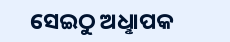ସେଇଠୁ ଅଧୢାପକ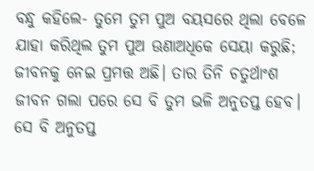ବନ୍ଧୁ କହିଲେ- ତୁମେ ତୁମ ପୁଅ ବୟସରେ ଥିଲା ବେଳେ ଯାହା କରିଥିଲ ତୁମ ପୁଅ ଊଣାଅଧିକେ ସେୟା କରୁଛି; ଜୀବନକୁ ନେଇ ପ୍ରମତ୍ତ ଅଛି। ତାର ତିନି ଚତୁର୍ଥାଂଶ ଜୀବନ ଗଲା ପରେ ସେ ବି ତୁମ ଭଳି ଅନୁତପ୍ତ ହେବ।
ସେ ବି ଅନୁତପ୍ତ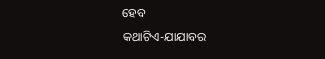ହେବ
କଥାଟିଏ-ଯାଯାବର